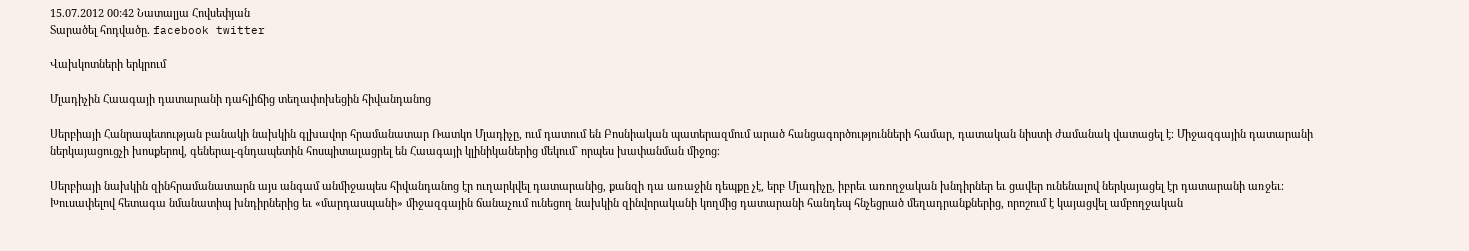15.07.2012 00:42 Նատալյա Հովսեփյան
Տարածել հոդվածը. facebook twitter

Վախկոտների երկրում

Մլադիչին Հաագայի դատարանի դահլիճից տեղափոխեցին հիվանդանոց

Սերբիայի Հանրապետության բանակի նախկին գլխավոր հրամանատար Ռատկո Մլադիչը, ում դատում են Բոսնիական պատերազմում արած հանցագործությունների համար, դատական նիստի ժամանակ վատացել է։ Միջազգային դատարանի ներկայացուցչի խոսքերով, գեներալ-գնդապետին հոսպիտալացրել են Հաագայի կլինիկաներից մեկում` որպես խափանման միջոց։

Սերբիայի նախկին զինհրամանատարն այս անգամ անմիջապես հիվանդանոց էր ուղարկվել դատարանից, քանզի դա առաջին դեպքը չէ, երբ Մլադիչը, իբրեւ առողջական խնդիրներ եւ ցավեր ունենալով ներկայացել էր դատարանի առջեւ։ Խուսափելով հետագա նմանատիպ խնդիրներից եւ «մարդասպանի» միջազգային ճանաչում ունեցող նախկին զինվորականի կողմից դատարանի հանդեպ հնչեցրած մեղադրանքներից, որոշում է կայացվել ամբողջական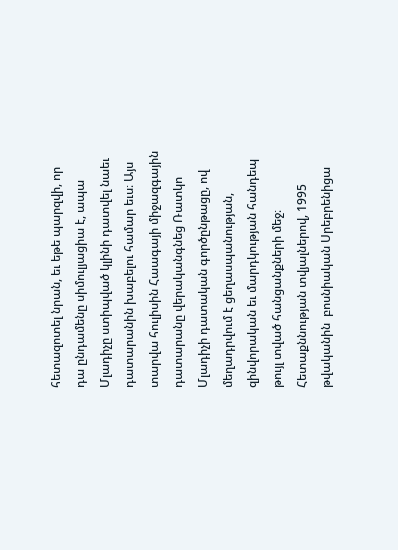հետազոտել նրան, եւ եթե պարզվի, որ դա ընդամենը սիմուլյացիա է, ապա Մլադիչը ստիպված կլինի դատվել նաեւ դատարանին խաբելու համար եւս։ Այս տարվա հուլիսին Հաագայի միջազգային դատարանը վերականգնեց Ռատկո Մլադիչի դատական գործընթացը, ով մեղադրվում է ցեղասպանության, զինվորական եւ մարդկության հանդեպ թույլ տված հանցանքների մեջ։ Հետաքննության տվյալներով, 1995 թվականին  բոսնիական Սրեբրենիցա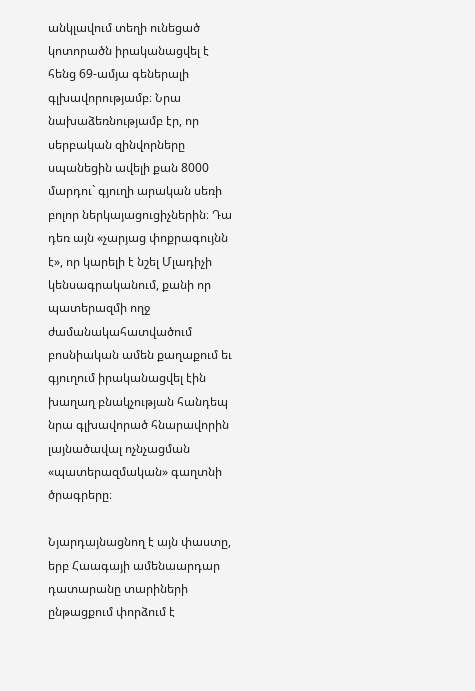անկլավում տեղի ունեցած կոտորածն իրականացվել է հենց 69-ամյա գեներալի գլխավորությամբ։ Նրա նախաձեռնությամբ էր, որ սերբական զինվորները սպանեցին ավելի քան 8000 մարդու` գյուղի արական սեռի բոլոր ներկայացուցիչներին։ Դա դեռ այն «չարյաց փոքրագույնն է», որ կարելի է նշել Մլադիչի կենսագրականում, քանի որ պատերազմի ողջ ժամանակահատվածում բոսնիական ամեն քաղաքում եւ գյուղում իրականացվել էին խաղաղ բնակչության հանդեպ նրա գլխավորած հնարավորին լայնածավալ ոչնչացման «պատերազմական» գաղտնի ծրագրերը։

Նյարդայնացնող է այն փաստը, երբ Հաագայի ամենաարդար դատարանը տարիների ընթացքում փորձում է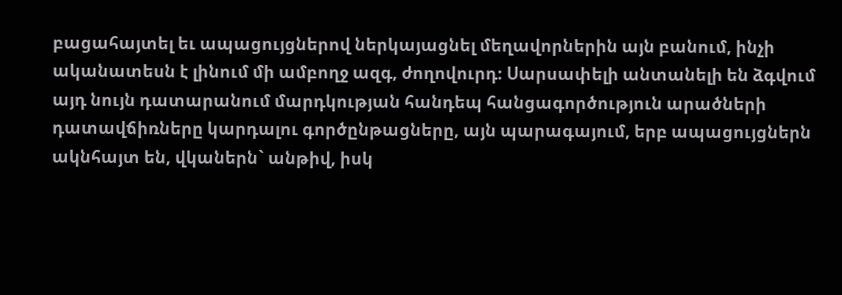բացահայտել եւ ապացույցներով ներկայացնել մեղավորներին այն բանում, ինչի ականատեսն է լինում մի ամբողջ ազգ, ժողովուրդ։ Սարսափելի անտանելի են ձգվում այդ նույն դատարանում մարդկության հանդեպ հանցագործություն արածների դատավճիռները կարդալու գործընթացները, այն պարագայում, երբ ապացույցներն ակնհայտ են, վկաներն` անթիվ, իսկ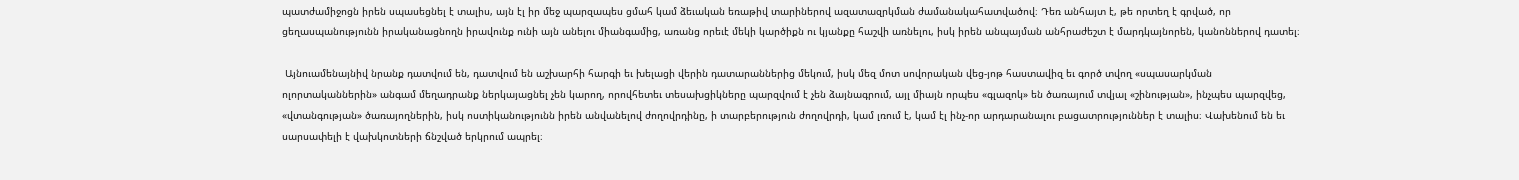պատժամիջոցն իրեն սպասեցնել է տալիս, այն էլ իր մեջ պարզապես ցմահ կամ ձեւական եռաթիվ տարիներով ազատազրկման ժամանակահատվածով։ Դեռ անհայտ է, թե որտեղ է գրված, որ ցեղասպանությունն իրականացնողն իրավունք ունի այն անելու միանգամից, առանց որեւէ մեկի կարծիքն ու կյանքը հաշվի առնելու, իսկ իրեն անպայման անհրաժեշտ է մարդկայնորեն, կանոններով դատել։

 Այնուամենայնիվ նրանք դատվում են, դատվում են աշխարհի հարգի եւ խելացի վերին դատարաններից մեկում, իսկ մեզ մոտ սովորական վեց-յոթ հաստավիզ եւ գործ տվող «սպասարկման ոլորտականներին» անգամ մեղադրանք ներկայացնել չեն կարող, որովհետեւ տեսախցիկները պարզվում է չեն ձայնագրում, այլ միայն որպես «գլազոկ» են ծառայում տվյալ «շինության», ինչպես պարզվեց, «վտանգության» ծառայողներին, իսկ ոստիկանությունն իրեն անվանելով ժողովրդինը, ի տարբերություն ժողովրդի, կամ լռում է, կամ էլ ինչ-որ արդարանալու բացատրություններ է տալիս։ Վախենում են եւ սարսափելի է վախկոտների ճնշված երկրում ապրել։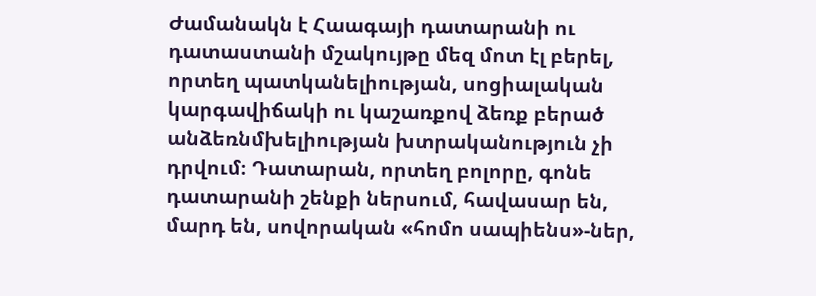Ժամանակն է Հաագայի դատարանի ու դատաստանի մշակույթը մեզ մոտ էլ բերել, որտեղ պատկանելիության, սոցիալական կարգավիճակի ու կաշառքով ձեռք բերած անձեռնմխելիության խտրականություն չի դրվում։ Դատարան, որտեղ բոլորը, գոնե դատարանի շենքի ներսում, հավասար են, մարդ են, սովորական «հոմո սապիենս»-ներ,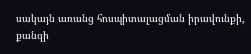սակայն առանց հոսպիտալացման իրավունքի, քանզի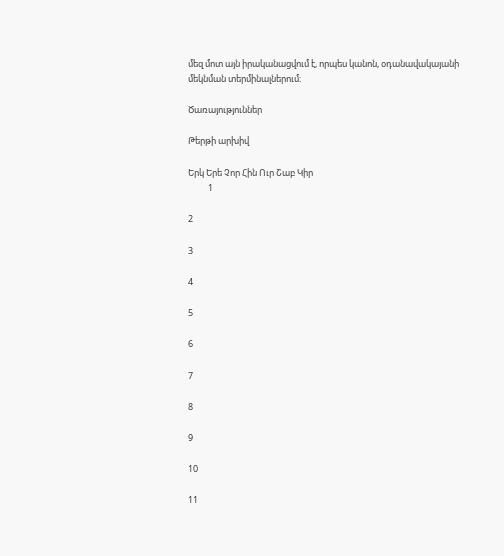մեզ մոտ այն իրականացվում է, որպես կանոն, օդանավակայանի մեկնման տերմինալներում։

Ծառայություններ

Թերթի արխիվ

Երկ Երե Չոր Հին Ուր Շաբ Կիր
          1

2

3

4

5

6

7

8

9

10

11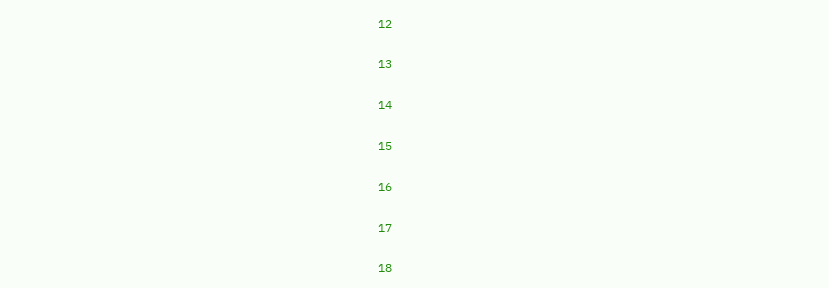12

13

14

15

16

17

18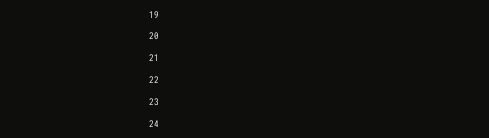19

20

21

22

23

24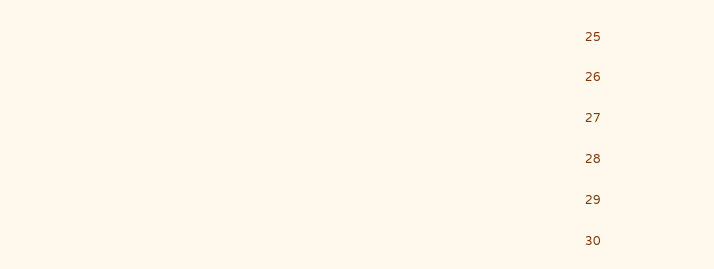25

26

27

28

29

30